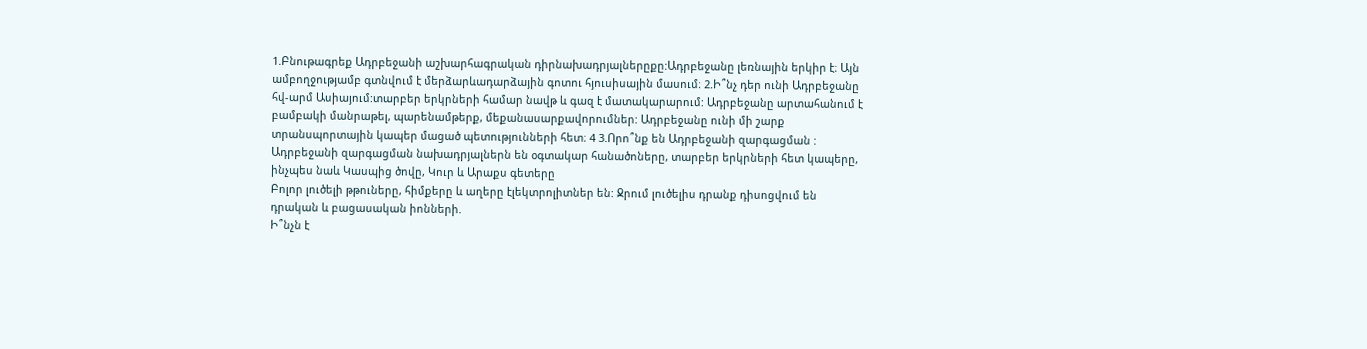1.Բնութագրեք Ադրբեջանի աշխարհագրական դիրնախադրյալներըքը:Ադրբեջանը լեռնային երկիր է։ Այն ամբողջությամբ գտնվում է մերձարևադարձային գոտու հյուսիսային մասում։ 2.Ի՞նչ դեր ունի Ադրբեջանը հվ-արմ Ասիայում:տարբեր երկրների համար նավթ և գազ է մատակարարում: Ադրբեջանը արտահանում է բամբակի մանրաթել, պարենամթերք, մեքանասարքավորումներ: Ադրբեջանը ունի մի շարք տրանսպորտային կապեր մացած պետությունների հետ։ 4 3.Որո՞նք են Ադրբեջանի զարգացման :
Ադրբեջանի զարգացման նախադրյալներն են օգտակար հանածոները, տարբեր երկրների հետ կապերը, ինչպես նաև Կասպից ծովը, Կուր և Արաքս գետերը
Բոլոր լուծելի թթուները, հիմքերը և աղերը էլեկտրոլիտներ են: Ջրում լուծելիս դրանք դիսոցվում են դրական և բացասական իոնների.
Ի՞նչն է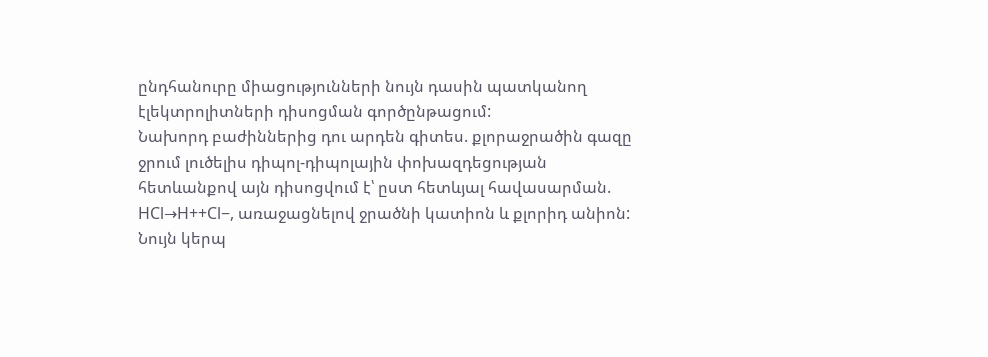ընդհանուրը միացությունների նույն դասին պատկանող էլեկտրոլիտների դիսոցման գործընթացում:
Նախորդ բաժիններից դու արդեն գիտես. քլորաջրածին գազը ջրում լուծելիս դիպոլ-դիպոլային փոխազդեցության հետևանքով այն դիսոցվում է՝ ըստ հետևյալ հավասարման. HCl→H++Cl−, առաջացնելով ջրածնի կատիոն և քլորիդ անիոն:
Նույն կերպ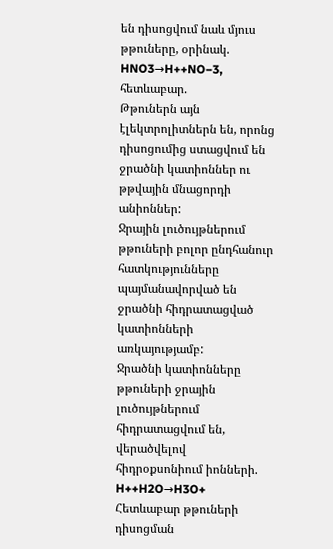են դիսոցվում նաև մյուս թթուները, օրինակ. HNO3→H++NO−3, հետևաբար.
Թթուներն այն էլեկտրոլիտներն են, որոնց դիսոցումից ստացվում են ջրածնի կատիոններ ու թթվային մնացորդի անիոններ:
Ջրային լուծույթներում թթուների բոլոր ընդհանուր հատկությունները պայմանավորված են ջրածնի հիդրատացված կատիոնների առկայությամբ:
Ջրածնի կատիոնները թթուների ջրային լուծույթներում հիդրատացվում են, վերածվելով հիդրօքսոնիում իոնների. H++H2O→H3O+
Հետևաբար թթուների դիսոցման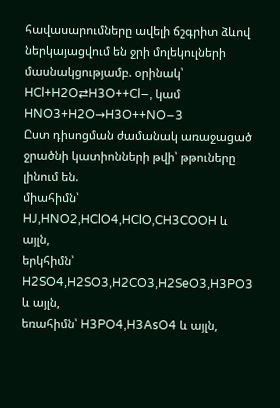հավասարումները ավելի ճշգրիտ ձևով ներկայացվում են ջրի մոլեկուլների մասնակցությամբ. օրինակ՝
HCl+H2O⇄H3O++Cl−, կամ HNO3+H2O→H3O++NO−3
Ըստ դիսոցման ժամանակ առաջացած ջրածնի կատիոնների թվի՝ թթուները լինում են.
միահիմն՝ HJ,HNO2,HClO4,HClO,CH3COOH և այլն,
երկհիմն՝ H2SO4,H2SO3,H2CO3,H2SeO3,H3PO3 և այլն,
եռահիմն՝ H3PO4,H3AsO4 և այլն,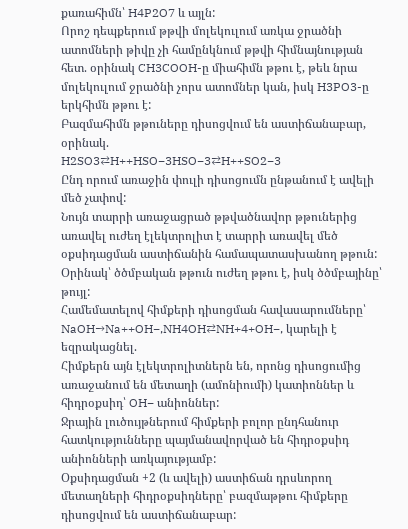քառահիմն՝ H4P2O7 և այլն:
Որոշ դեպքերում թթվի մոլեկուլում առկա ջրածնի ատոմների թիվը չի համընկնում թթվի հիմնայնության հետ. օրինակ CH3COOH-ը միահիմն թթու է, թեև նրա մոլեկուլում ջրածնի չորս ատոմներ կան, իսկ H3PO3-ը երկհիմն թթու է:
Բազմահիմն թթուները դիսոցվում են աստիճանաբար, օրինակ.
H2SO3⇄H++HSO−3HSO−3⇄H++SO2−3
Ընդ որում առաջին փուլի դիսոցումն ընթանում է ավելի մեծ չափով:
Նույն տարրի առաջացրած թթվածնավոր թթուներից առավել ուժեղ էլեկտրոլիտ է տարրի առավել մեծ օքսիդացման աստիճանին համապատասխանող թթուն:
Օրինակ՝ ծծմբական թթուն ուժեղ թթու է, իսկ ծծմբայինը՝ թույլ:
Համեմատելով հիմքերի դիսոցման հավասարումները՝
NaOH→Na++OH−,NH4OH⇄NH+4+OH−, կարելի է եզրակացնել.
Հիմքերն այն էլեկտրոլիտներն են, որոնց դիսոցումից առաջանում են մետաղի (ամոնիումի) կատիոններ և հիդրօքսիդ՝ OH− անիոններ:
Ջրային լուծույթներում հիմքերի բոլոր ընդհանուր հատկությունները պայմանավորված են հիդրօքսիդ անիոնների առկայությամբ:
Օքսիդացման +2 (և ավելի) աստիճան դրսևորող մետաղների հիդրօքսիդները՝ բազմաթթու հիմքերը դիսոցվում են աստիճանաբար: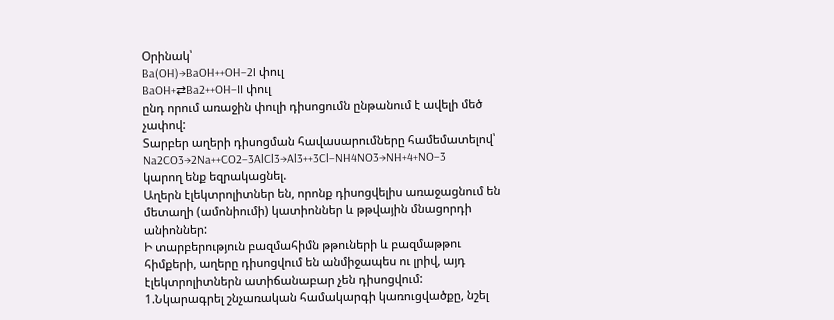Օրինակ՝
Ba(OH)→BaOH++OH−2I փուլ
BaOH+⇄Ba2++OH−II փուլ
ընդ որում առաջին փուլի դիսոցումն ընթանում է ավելի մեծ չափով:
Տարբեր աղերի դիսոցման հավասարումները համեմատելով՝
Na2CO3→2Na++CO2−3AlCl3→Al3++3Cl−NH4NO3→NH+4+NO−3
կարող ենք եզրակացնել.
Աղերն էլեկտրոլիտներ են, որոնք դիսոցվելիս առաջացնում են մետաղի (ամոնիումի) կատիոններ և թթվային մնացորդի անիոններ:
Ի տարբերություն բազմահիմն թթուների և բազմաթթու հիմքերի, աղերը դիսոցվում են անմիջապես ու լրիվ, այդ էլեկտրոլիտներն ատիճանաբար չեն դիսոցվում:
1.Նկարագրել շնչառական համակարգի կառուցվածքը, նշել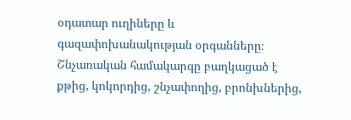օդատար ուղիները և գազափոխանակության օրգանները։
Շնչառական համակարգը բաղկացած է քթից, կոկորդից, շնչափողից, բրոնխներից,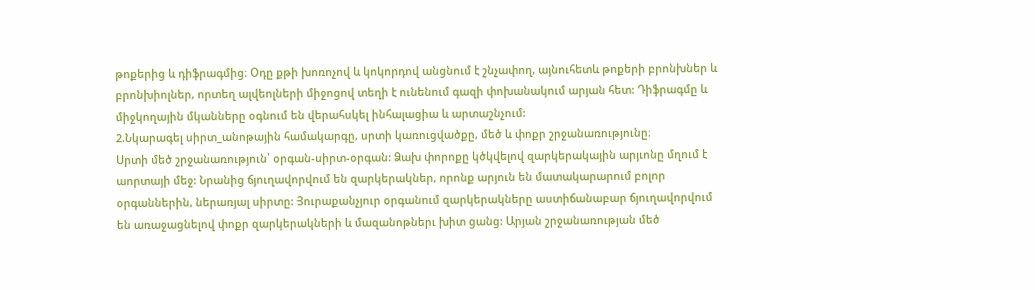թոքերից և դիֆրագմից։ Օդը քթի խոռոչով և կոկորդով անցնում է շնչափող, այնուհետև թոքերի բրոնխներ և բրոնխիոլներ, որտեղ ալվեոլների միջոցով տեղի է ունենում գազի փոխանակում արյան հետ: Դիֆրագմը և միջկողային մկանները օգնում են վերահսկել ինհալացիա և արտաշնչում:
2.Նկարագել սիրտ_անոթային համակարգը, սրտի կառուցվածքը, մեծ և փոքր շրջանառությունը։
Սրտի մեծ շրջանառություն՝ օրգան-սիրտ-օրգան: Ձախ փորոքը կծկվելով զարկերակային արյւոնը մղում է աորտայի մեջ: Նրանից ճյուղավորվում են զարկերակներ, որոնք արյուն են մատակարարում բոլոր օրգաններին, ներառյալ սիրտը: Յուրաքանչյուր օրգանում զարկերակները աստիճանաբար ճյուղավորվում են առաջացնելով փոքր զարկերակների և մազանոթներւ խիտ ցանց: Արյան շրջանառության մեծ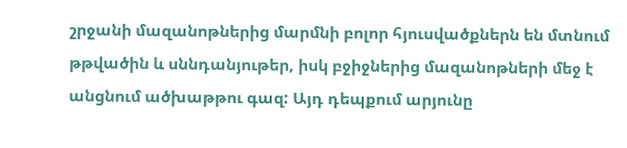շրջանի մազանոթներից մարմնի բոլոր հյուսվածքներն են մտնում թթվածին և սննդանյութեր, իսկ բջիջներից մազանոթների մեջ է անցնում ածխաթթու գազ: Այդ դեպքում արյունը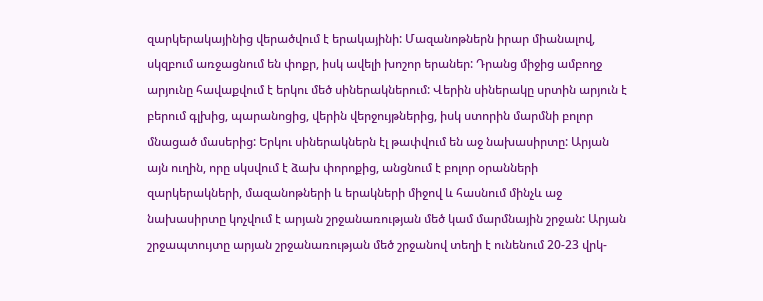զարկերակայինից վերածվում է երակայինի: Մազանոթներն իրար միանալով, սկզբում առջացնում են փոքր, իսկ ավելի խոշոր երաներ: Դրանց միջից ամբողջ արյունը հավաքվում է երկու մեծ սիներակներում: Վերին սիներակը սրտին արյուն է բերում գլխից, պարանոցից, վերին վերջույթներից, իսկ ստորին մարմնի բոլոր մնացած մասերից: Երկու սիներակներն էլ թափվում են աջ նախասիրտը: Արյան այն ուղին, որը սկսվում է ձախ փորոքից, անցնում է բոլոր օրանների զարկերակների, մազանոթների և երակների միջով և հասնում մինչև աջ նախասիրտը կոչվում է արյան շրջանառության մեծ կամ մարմնային շրջան: Արյան շրջապտույտը արյան շրջանառության մեծ շրջանով տեղի է ունենում 20-23 վրկ-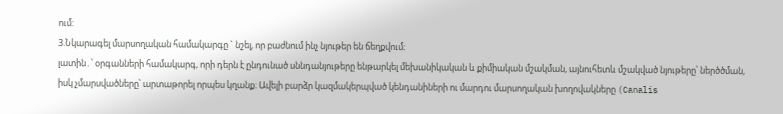ում:
3.Նկարագել մարսողական համակարգը ` նշել, որ բաժնում ինչ նյութեր են ճեղքվում։
լատին․՝ օրգանների համակարգ, որի դերն է ընդունած սննդանյութերը ենթարկել մեխանիկական և քիմիական մշակման, այնուհետև մշակված նյութերը՝ ներծծման, իսկ չմարսվածները՝ արտաթորել որպես կղանք։ Ավելի բարձր կազմակերպված կենդանիների ու մարդու մարսողական խողովակները (Canalis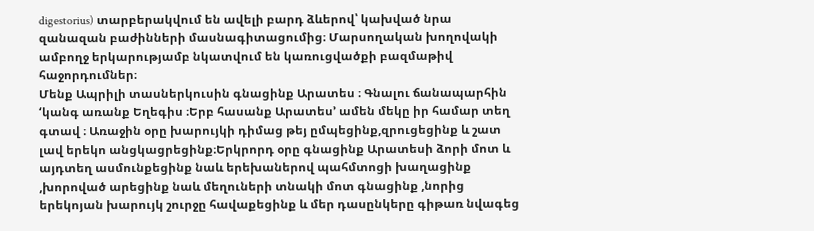digestorius) տարբերակվում են ավելի բարդ ձևերով՝ կախված նրա զանազան բաժինների մասնագիտացումից։ Մարսողական խողովակի ամբողջ երկարությամբ նկատվում են կառուցվածքի բազմաթիվ հաջորդումներ։
Մենք Ապրիլի տասներկուսին գնացինք Արատես ։ Գնալու ճանապարհին ‘կանգ առանք Եղեգիս ։Երբ հասանք Արատես’ ամեն մեկը իր համար տեղ գտավ ։ Առաջին օրը խարույկի դիմաց թեյ ըմպեցինք,զրուցեցինք և շատ լավ երեկո անցկացրեցինք։Երկրորդ օրը գնացինք Արատեսի ձորի մոտ և այդտեղ ասմունքեցինք նաև երեխաներով պահմտոցի խաղացինք ,խորոված արեցինք նաև մեղուների տնակի մոտ գնացինք ,նորից երեկոյան խարույկ շուրջը հավաքեցինք և մեր դասընկերը գիթառ նվագեց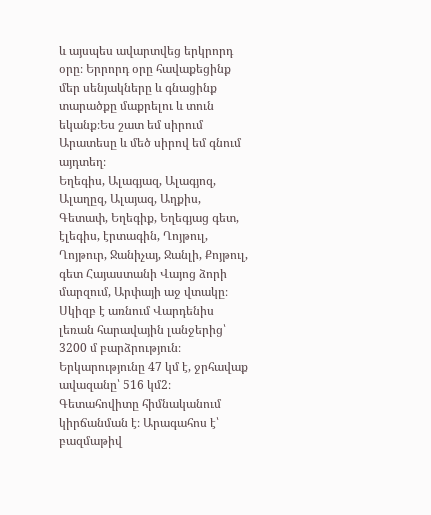և այսպես ավարտվեց երկրորդ օրը։ Երրորդ օրը հավաքեցինք մեր սենյակները և գնացինք տարածքը մաքրելու և տուն եկանք։Ես շատ եմ սիրում Արատեսը և մեծ սիրով եմ գնում այդտեղ։
Եղեգիս, Ալագյազ, Ալագյոզ, Ալաղըզ, Ալայազ, Աղքիս, Գետափ, Եղեգիք, Եղեգյաց գետ, էլեգիս, էրտագին, Ղոյթուլ, Ղոյթուր, Ջանիչայ, Ջանլի, Քոյթուլ, գետ Հայաստանի Վայոց ձորի մարզում, Արփայի աջ վտակը։ Սկիզբ է առնում Վարդենիս լեռան հարավային լանջերից՝ 3200 մ բարձրություն։ Երկարությունը 47 կմ է, ջրհավաք ավազանը՝ 516 կմ2։
Գետահովիտը հիմնականում կիրճանման է։ Արագահոս է՝ բազմաթիվ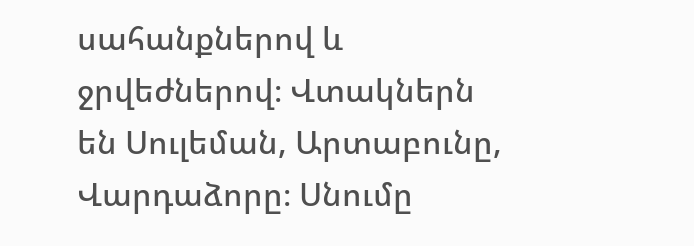սահանքներով և ջրվեժներով։ Վտակներն են Սուլեման, Արտաբունը, Վարդաձորը։ Սնումը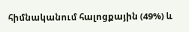հիմնականում հալոցքային (49%) և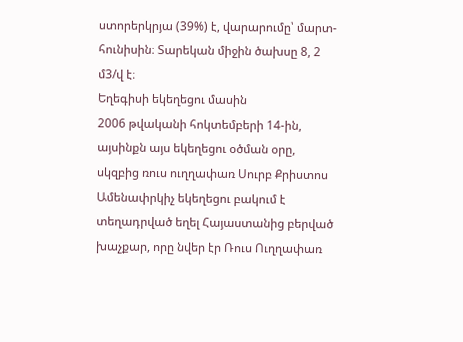ստորերկրյա (39%) է, վարարումը՝ մարտ-հունիսին։ Տարեկան միջին ծախսը 8, 2 մ3/վ է։
Եղեգիսի եկեղեցու մասին
2006 թվականի հոկտեմբերի 14-ին, այսինքն այս եկեղեցու օծման օրը, սկզբից ռուս ուղղափառ Սուրբ Քրիստոս Ամենափրկիչ եկեղեցու բակում է տեղադրված եղել Հայաստանից բերված խաչքար, որը նվեր էր Ռուս Ուղղափառ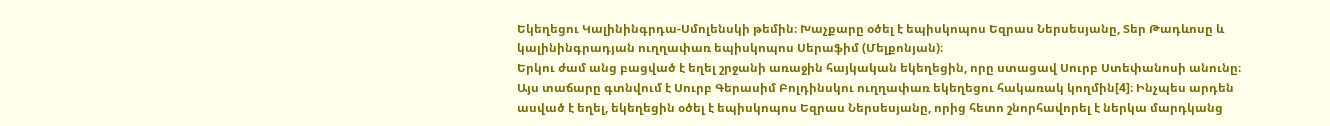Եկեղեցու Կալինինգրդա-Սմոլենսկի թեմին։ Խաչքարը օծել է եպիսկոպոս Եզրաս Ներսեսյանը, Տեր Թադևոսը և կալինինգրադյան ուղղափառ եպիսկոպոս Սերաֆիմ (Մելքոնյան)։
Երկու ժամ անց բացված է եղել շրջանի առաջին հայկական եկեղեցին, որը ստացավ Սուրբ Ստեփանոսի անունը։ Այս տաճարը գտնվում է Սուրբ Գերասիմ Բոլդինսկու ուղղափառ եկեղեցու հակառակ կողմին[4]։ Ինչպես արդեն ասված է եղել, եկեղեցին օծել է եպիսկոպոս Եզրաս Ներսեսյանը, որից հետո շնորհավորել է ներկա մարդկանց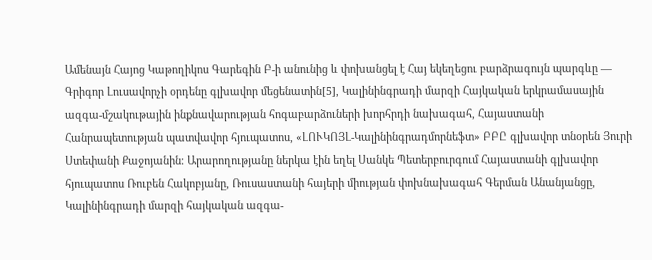Ամենայն Հայոց Կաթողիկոս Գարեգին Բ-ի անունից և փոխանցել է Հայ եկեղեցու բարձրագույն պարգևը — Գրիգոր Լուսավորչի օրդենը գլխավոր մեցենատին[5], Կալինինգրադի մարզի Հայկական երկրամասային ազգա-մշակութային ինքնավարության հոգաբարձուների խորհրդի նախագահ, Հայաստանի Հանրապետության պատվավոր հյուպատոս, «ԼՈՒԿՈՅԼ-Կալինինգրադմորնեֆտ» ԲԲԸ գլխավոր տնօրեն Յուրի Ստեփանի Քաջոյանին։ Արարողությանը ներկա էին եղել Սանկե Պետերբուրգում Հայաստանի գլխավոր հյուպատոս Ռուբեն Հակոբյանը, Ռուսաստանի հայերի միության փոխնախագահ Գերման Անանյանցը, Կալինինգրադի մարզի հայկական ազգա-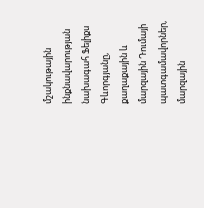մշակութային ինքնավարության նախագահ Ֆելիքս Գևորգյանը, քաղաքային և մարզային Դումայի պատգամավորներ, մարզային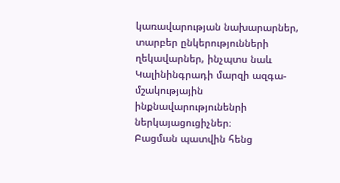կառավարության նախարարներ, տարբեր ընկերությունների ղեկավարներ, ինչպտս նաև Կալինինգրադի մարզի ազգա-մշակությային ինքնավարությունենրի ներկայացուցիչներ։
Բացման պատվին հենց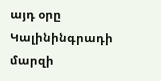այդ օրը Կալինինգրադի մարզի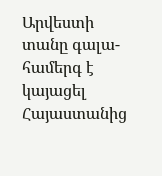Արվեստի տանը գալա-համերգ է կայացել Հայաստանից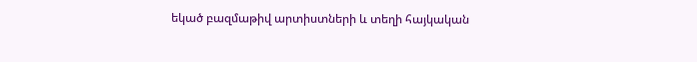եկած բազմաթիվ արտիստների և տեղի հայկական